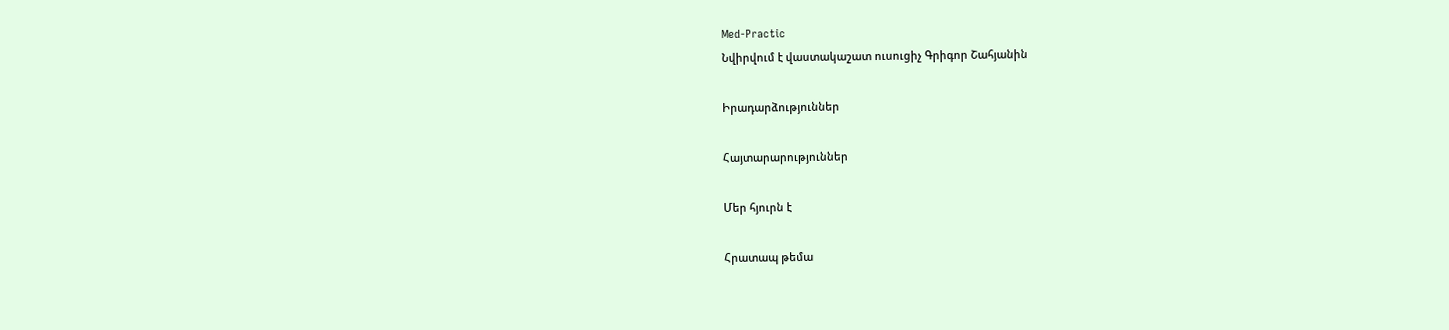Med-Practic
Նվիրվում է վաստակաշատ ուսուցիչ Գրիգոր Շահյանին

Իրադարձություններ

Հայտարարություններ

Մեր հյուրն է

Հրատապ թեմա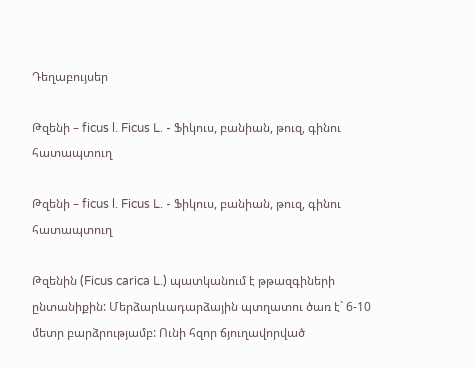Դեղաբույսեր

Թզենի – ficus l. Ficus L. - Ֆիկուս, բանիան, թուզ, գինու հատապտուղ

Թզենի – ficus l. Ficus L. - Ֆիկուս, բանիան, թուզ, գինու հատապտուղ

Թզենին (Ficus carica L.) պատկանում է թթազգիների ընտանիքին: Մերձարևադարձային պտղատու ծառ է` 6-10 մետր բարձրությամբ: Ունի հզոր ճյուղավորված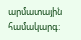արմատային համակարգ: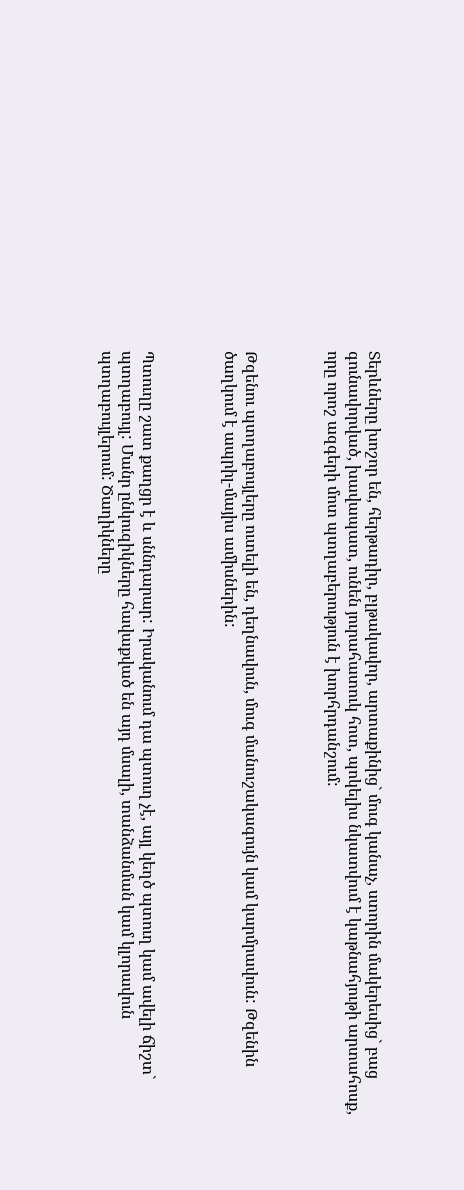Տերևները խոշոր են, հերթադիր, բլթակավոր, արտաքինից` մուգ կանաչ, ստորին մակերեսից` բաց գունավորված, խավապատ, ունեն յուրահատուկ հոտ, պոկելիս նկատվում է կաթնահյութի արտահոսք, որը որոշ ազգերի մոտ պտղաբերություն է խորհրդանշում:



Թզենու պտղաբույլերը ուտելի են, դեղնավուն, մուգ մանուշակագույն կամ կարմրավուն: Թզենին ծաղկում է ապրիլ-մայիս ամիսներին:



Պտուղը շատ քաղցր է և սննդարար: Իրականում դա պտուղ չէ, այլ կեղծ պտուղ կամ ավելի ճիշտ` պտղաբույլ: Մանր ընկուզիկները հավաքված են այդ մսալի, տանձանման կամ կլորավուն պտղաբույլերում: Ծաղիկները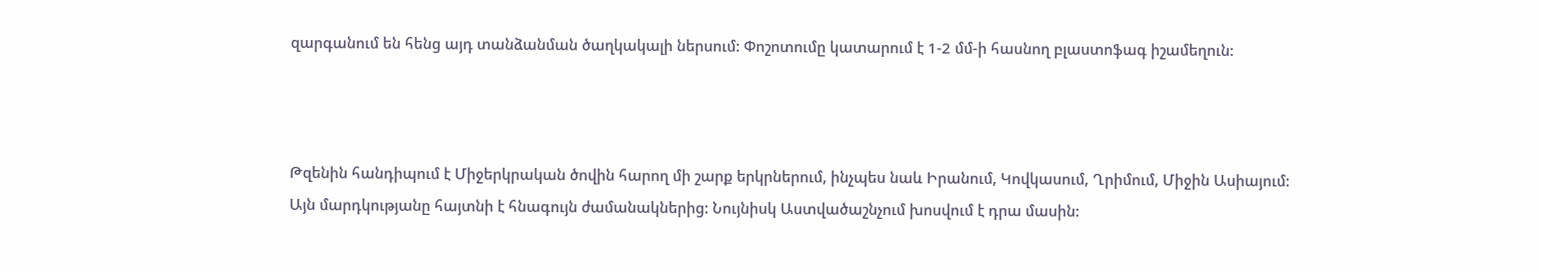զարգանում են հենց այդ տանձանման ծաղկակալի ներսում: Փոշոտումը կատարում է 1-2 մմ-ի հասնող բլաստոֆագ իշամեղուն:



Թզենին հանդիպում է Միջերկրական ծովին հարող մի շարք երկրներում, ինչպես նաև Իրանում, Կովկասում, Ղրիմում, Միջին Ասիայում: Այն մարդկությանը հայտնի է հնագույն ժամանակներից: Նույնիսկ Աստվածաշնչում խոսվում է դրա մասին: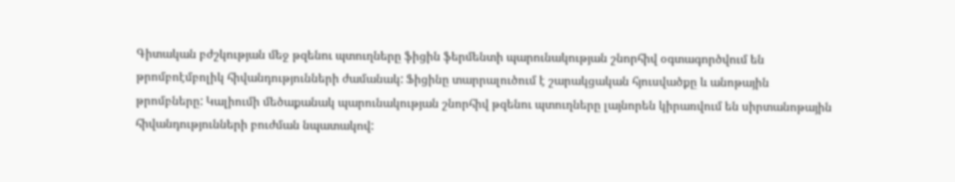Գիտական բժշկության մեջ թզենու պտուղները ֆիցին ֆերմենտի պարունակության շնորհիվ օգտագործվում են թրոմբոէմբոլիկ հիվանդությունների ժամանակ: Ֆիցինը տարրալուծում է շարակցական հյուսվածքը և անոթային թրոմբները: Կալիումի մեծաքանակ պարունակության շնորհիվ թզենու պտուղները լայնորեն կիրառվում են սիրտանոթային հիվանդությունների բուժման նպատակով: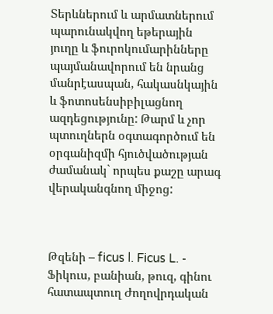Տերևներում և արմատներում պարունակվող եթերային յուղը և ֆուրոկումարինները պայմանավորում են նրանց մանրէասպան, հակասնկային և ֆոտոսենսիբիլացնող ազդեցությունը: Թարմ և չոր պտուղներն օգտագործում են օրգանիզմի հյուծվածության ժամանակ` որպես քաշը արագ վերականգնող միջոց:



Թզենի – ficus l. Ficus L. - Ֆիկուս, բանիան, թուզ, գինու հատապտուղ Ժողովրդական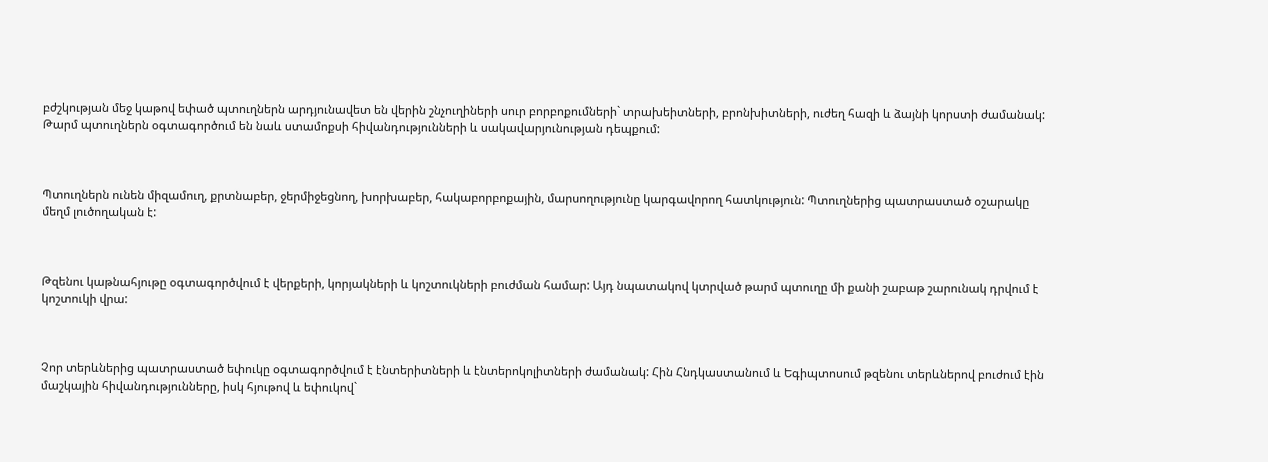բժշկության մեջ կաթով եփած պտուղներն արդյունավետ են վերին շնչուղիների սուր բորբոքումների` տրախեիտների, բրոնխիտների, ուժեղ հազի և ձայնի կորստի ժամանակ: Թարմ պտուղներն օգտագործում են նաև ստամոքսի հիվանդությունների և սակավարյունության դեպքում:



Պտուղներն ունեն միզամուղ, քրտնաբեր, ջերմիջեցնող, խորխաբեր, հակաբորբոքային, մարսողությունը կարգավորող հատկություն: Պտուղներից պատրաստած օշարակը մեղմ լուծողական է:



Թզենու կաթնահյութը օգտագործվում է վերքերի, կորյակների և կոշտուկների բուժման համար: Այդ նպատակով կտրված թարմ պտուղը մի քանի շաբաթ շարունակ դրվում է կոշտուկի վրա:



Չոր տերևներից պատրաստած եփուկը օգտագործվում է էնտերիտների և էնտերոկոլիտների ժամանակ: Հին Հնդկաստանում և Եգիպտոսում թզենու տերևներով բուժում էին մաշկային հիվանդությունները, իսկ հյութով և եփուկով`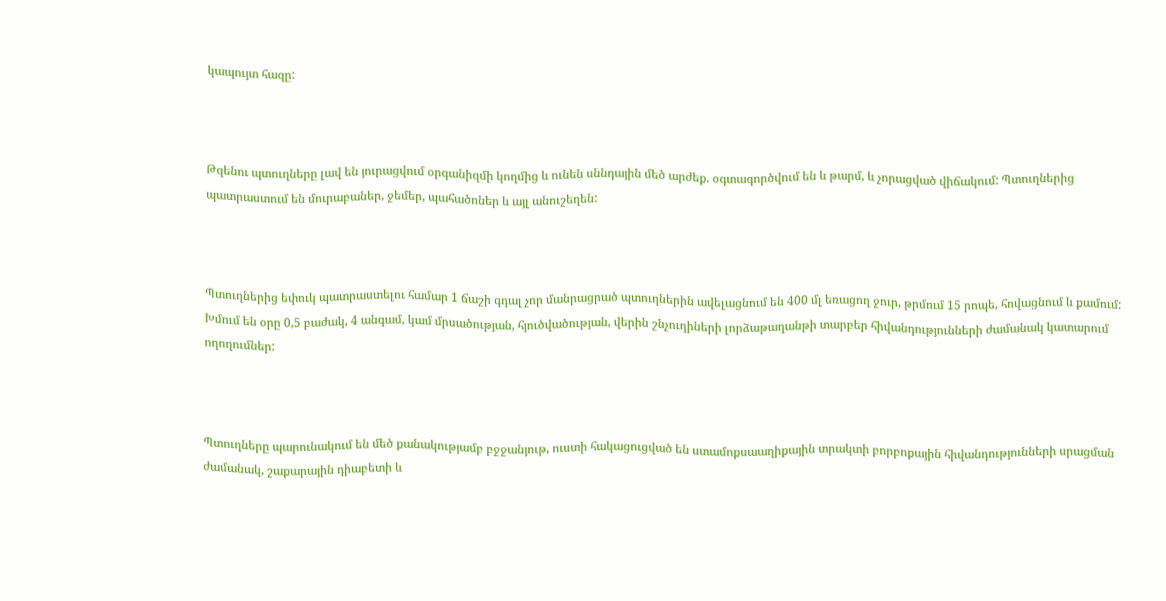կապույտ հազը:



Թզենու պտուղները լավ են յուրացվում օրգանիզմի կողմից և ունեն սննդային մեծ արժեք. օգտագործվում են և թարմ, և չորացված վիճակում: Պտուղներից պատրաստում են մուրաբաներ, ջեմեր, պահածոներ և այլ անուշեղեն:



Պտուղներից եփուկ պատրաստելու համար 1 ճաշի գդալ չոր մանրացրած պտուղներին ավելացնում են 400 մլ եռացող ջուր, թրմում 15 րոպե, հովացնում և քամում: Խմում են օրը 0,5 բաժակ, 4 անգամ, կամ մրսածության, հյուծվածության, վերին շնչուղիների լորձաթաղանթի տարբեր հիվանդությունների ժամանակ կատարում ողողումներ:



Պտուղները պարունակում են մեծ քանակությամբ բջջանյութ, ուստի հակացուցված են ստամոքսաաղիքային տրակտի բորբոքային հիվանդությունների սրացման ժամանակ, շաքարային դիաբետի և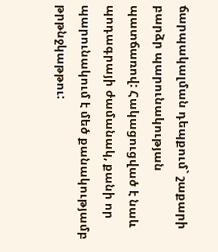ճարպակալման դեպքում` շաքարի բարձր պարունակության պատճառով: Հակացուցված է նաև պոդագրայի ժամանակ, քանի որ պարունակում է մեծ քանակությամբ թրթնջկաթթու: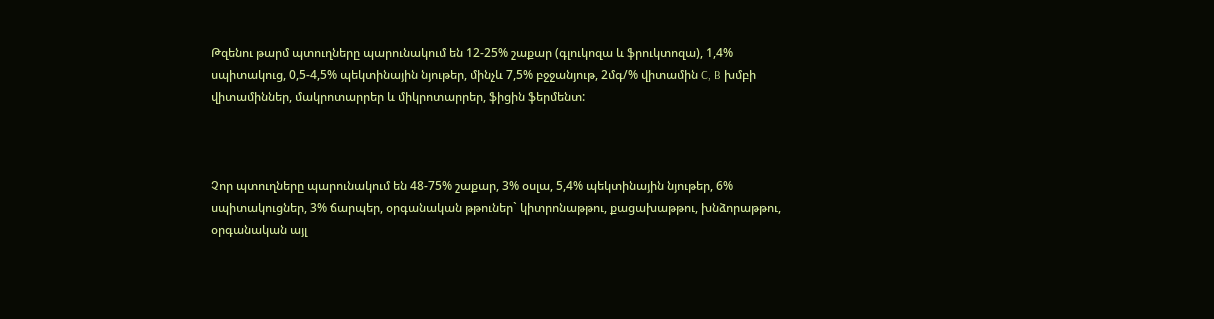Թզենու թարմ պտուղները պարունակում են 12-25% շաքար (գլուկոզա և ֆրուկտոզա), 1,4% սպիտակուց, 0,5-4,5% պեկտինային նյութեր, մինչև 7,5% բջջանյութ, 2մգ/% վիտամին C, B խմբի վիտամիններ, մակրոտարրեր և միկրոտարրեր, ֆիցին ֆերմենտ:



Չոր պտուղները պարունակում են 48-75% շաքար, 3% օսլա, 5,4% պեկտինային նյութեր, 6% սպիտակուցներ, 3% ճարպեր, օրգանական թթուներ` կիտրոնաթթու, քացախաթթու, խնձորաթթու, օրգանական այլ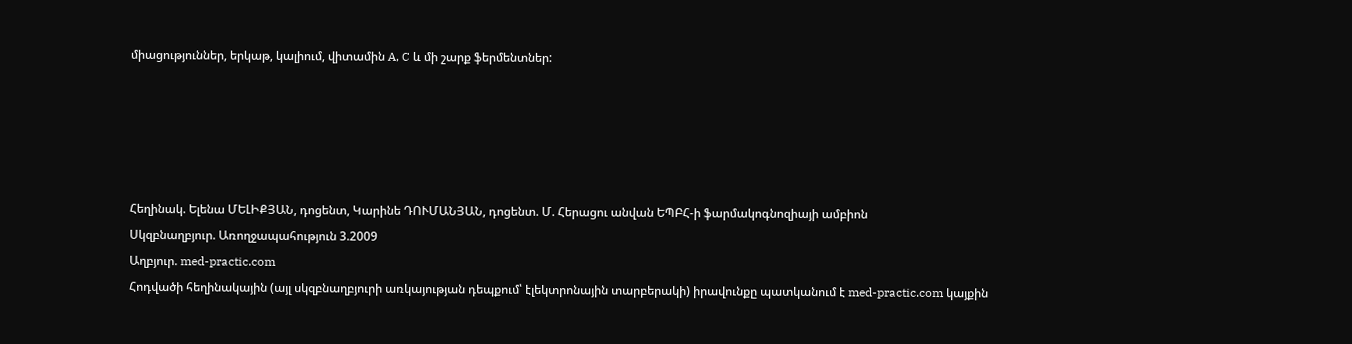միացություններ, երկաթ, կալիում, վիտամին A, C և մի շարք ֆերմենտներ:





Հեղինակ. Ելենա ՄԵԼԻՔՅԱՆ, դոցենտ, Կարինե ԴՈՒՄԱՆՅԱՆ, դոցենտ. Մ. Հերացու անվան ԵՊԲՀ-ի ֆարմակոգնոզիայի ամբիոն
Սկզբնաղբյուր. Առողջապահություն 3.2009
Աղբյուր. med-practic.com
Հոդվածի հեղինակային (այլ սկզբնաղբյուրի առկայության դեպքում՝ էլեկտրոնային տարբերակի) իրավունքը պատկանում է med-practic.com կայքին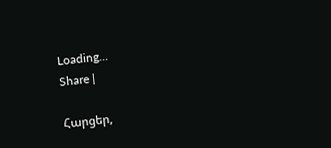Loading...
Share |

Հարցեր,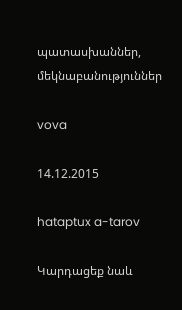պատասխաններ, մեկնաբանություններ

vova

14.12.2015

hataptux a-tarov

Կարդացեք նաև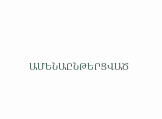ԱՄԵՆԱԸՆԹԵՐՑՎԱԾ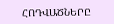ՀՈԴՎԱԾՆԵՐԸ